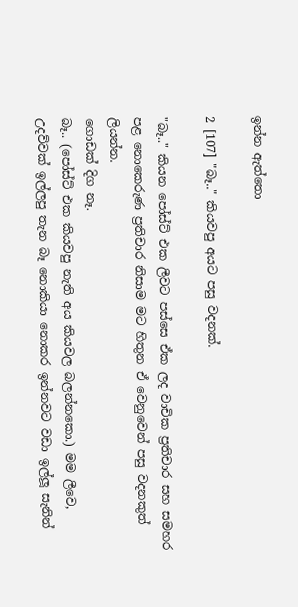ඉන්න ඇත්තො

2 [107] "බෑ.." කියවපු අයට පසු වදනක්.

"බෑ.." කියන පෝස්ට් එක ලීවට පස්සෙ ඒක ලද වාචික ප්‍රතිචාර සහ සමහර පළ නොකෙරුණ ප්‍රතිචාර නිසාම මට හිතුන ඒ වෙනුවෙන් පසු වදනකුත් ලියන්න.
ගොඩක් දිග නෑ.
බෑ.. (පෝස්ට් එක කියවපු නැති අය කියවල බලන්නකො.) මම ලීවෙ, උදව්වක් ඉල්ලපු තැන බෑ නොකියා නොකර ඉන්නවට වඩා ඉල්ලූ සැනින්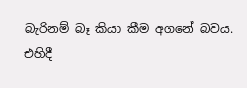බැරිනම් බෑ කියා කීම අගනේ බවය.
එහිදී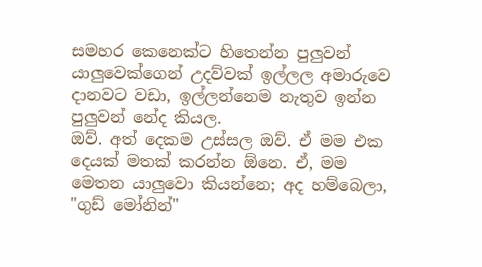සමහර කෙනෙක්ට හිතෙන්න පුලුවන් යාලුවෙක්ගෙන් උදව්වක් ඉල්ලල අමාරුවෙ දානවට වඩා, ඉල්ලන්නෙම නැතුව ඉන්න පුලුවන් නේද කියල.
ඔව්. අත් දෙකම උස්සල ඔව්. ඒ මම එක දෙයක් මතක් කරන්න ඕනෙ. ඒ, මම මෙතන යාලුවො කියන්නෙ; අද හම්බෙලා, "ගුඩ් මෝනින්"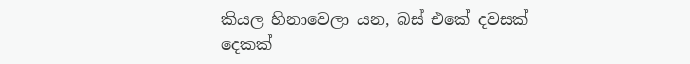කියල හිනාවෙලා යන, බස් එකේ දවසක් දෙකක්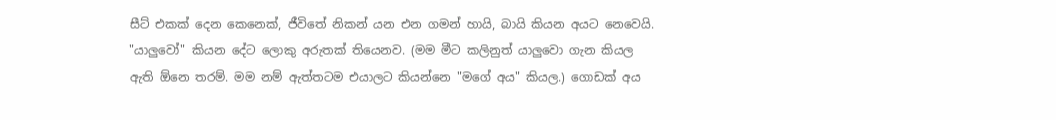සීට් එකක් දෙන කෙනෙක්, ජීවිතේ නිකන් යන එන ගමන් හායි, බායි කියන අයට නෙවෙයි.
"යාලුවෝ" කියන දේට ලොකු අරුතක් තියෙනව. (මම මීට කලිනුත් යාලුවො ගැන කියල ඇති ඕනෙ තරම්. මම නම් ඇත්තටම එයාලට කියන්නෙ "මගේ අය" කියල.) ගොඩක් අය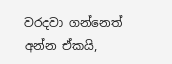වරදවා ගන්නෙත් අන්න ඒකයි,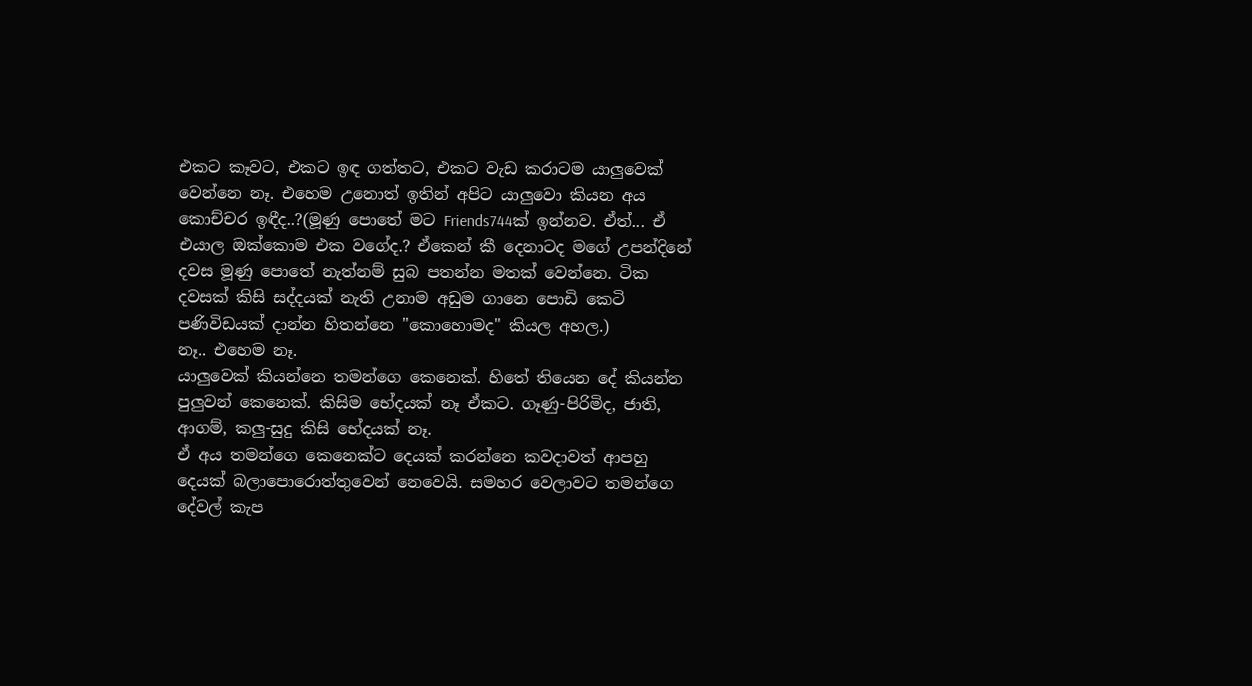එකට කෑවට, එකට ඉඳ ගත්තට, එකට වැඩ කරාටම යාලුවෙක් වෙන්නෙ නෑ. එහෙම උනොත් ඉතින් අපිට යාලුවො කියන අය කොච්චර ඉඳීද..?(මූණු පොතේ මට Friends744ක් ඉන්නව. ඒත්... ඒ එයාල ඔක්කොම එක වගේද.? ඒකෙන් කී දෙනාටද මගේ උපන්දිනේ දවස මූණු පොතේ නැත්නම් සුබ පතන්න මතක් වෙන්නෙ. ටික දවසක් කිසි සද්දයක් නැති උනාම අඩුම ගානෙ පොඩි කෙටි පණිවිඩයක් දාන්න හිතන්නෙ "කොහොමද" කියල අහල.)
නෑ.. එහෙම නෑ.
යාලුවෙක් කියන්නෙ තමන්ගෙ කෙනෙක්. හිතේ තියෙන දේ කියන්න පුලුවන් කෙනෙක්. කිසිම භේදයක් නෑ ඒකට. ගෑණු-පිරිමිද, ජාති, ආගම්, කලු-සුදු කිසි භේදයක් නෑ.
ඒ අය තමන්ගෙ කෙනෙක්ට දෙයක් කරන්නෙ කවදාවත් ආපහු දෙයක් බලාපොරොත්තුවෙන් නෙවෙයි. සමහර වෙලාවට තමන්ගෙ දේවල් කැප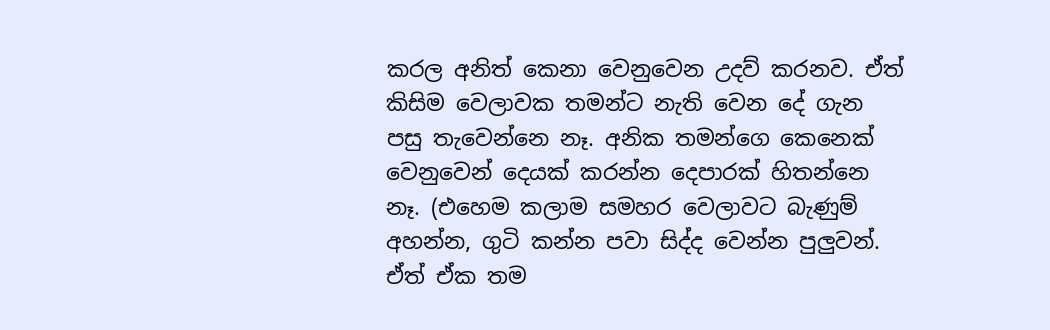කරල අනිත් කෙනා වෙනුවෙන උදව් කරනව. ඒත් කිසිම වෙලාවක තමන්ට නැති වෙන දේ ගැන පසු තැවෙන්නෙ නෑ. අනික තමන්ගෙ කෙනෙක් වෙනුවෙන් දෙයක් කරන්න දෙපාරක් හිතන්නෙ නෑ. (එහෙම කලාම සමහර වෙලාවට බැණුම් අහන්න, ගුටි කන්න පවා සිද්ද වෙන්න පුලුවන්. ඒත් ඒක තම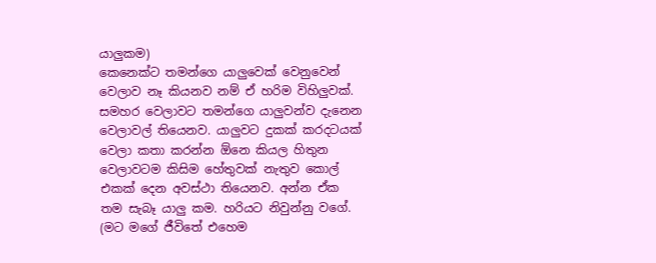යාලුකම)
කෙනෙක්ට තමන්ගෙ යාලුවෙක් වෙනුවෙන් වෙලාව නෑ කියනව නම් ඒ හරිම විහිලුවක්.
සමහර වෙලාවට තමන්ගෙ යාලුවන්ව දැනෙන වෙලාවල් තියෙනව. යාලුවට දුකක් කරදටයක් වෙලා කතා කරන්න ඕනෙ කියල හිතුන වෙලාවටම කිසිම හේතුවක් නැතුව කොල් එකක් දෙන අවස්ථා තියෙනව. අන්න ඒක තම සැබෑ යාලු කම. හරියට නිවුන්නු වගේ. (මට මගේ ජීවිතේ එහෙම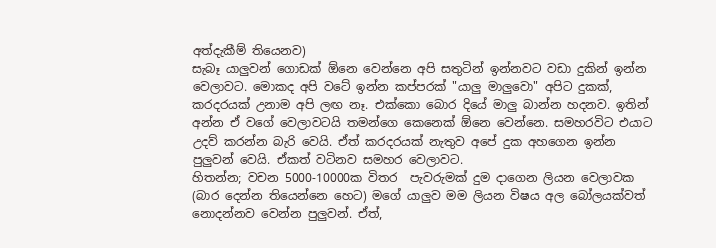අත්දැකීම් තියෙනව)
සැබෑ යාලුවන් ගොඩක් ඕනෙ වෙන්නෙ අපි සතුටින් ඉන්නවට වඩා දුකින් ඉන්න වෙලාවට. මොකද අපි වටේ ඉන්න කප්පරක් "යාලු මාලුවො" අපිට දුකක්, කරදරයක් උනාම අපි ලඟ නෑ. එක්කො බොර දියේ මාලු බාන්න හදනව. ඉතින් අන්න ඒ වගේ වෙලාවටයි තමන්ගෙ කෙනෙක් ඕනෙ වෙන්නෙ. සමහරවිට එයාට උදව් කරන්න බැරි වෙයි. ඒත් කරදරයක් නැතුව අපේ දුක අහගෙන ඉන්න පුලුවන් වෙයි. ඒකත් වටිනව සමහර වෙලාවට.
හිතන්න; වචන 5000-10000ක විතර  පැවරුමක් දුම දාගෙන ලියන වෙලාවක (බාර දෙන්න තියෙන්නෙ හෙට) මගේ යාලුව මම ලියන විෂය අල බෝලයක්වත් නොදන්නව වෙන්න පුලුවන්. ඒත්,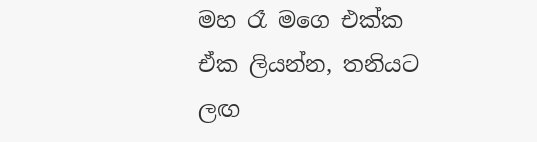මහ රෑ මගෙ එක්ක ඒක ලියන්න, තනියට ලඟ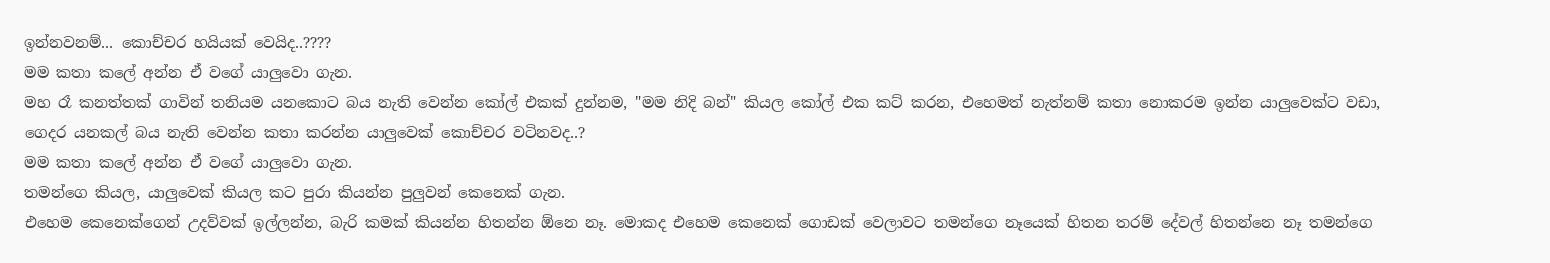ඉන්නවනම්... කොච්චර හයියක් වෙයිද..????
මම කතා කලේ අන්න ඒ වගේ යාලුවො ගැන.
මහ රෑ කනත්තක් ගාවින් තනියම යනකොට බය නැති වෙන්න කෝල් එකක් දුන්නම, "මම නිදි බන්" කියල කෝල් එක කට් කරන, එහෙමත් නැත්නම් කතා නොකරම ඉන්න යාලුවෙක්ට වඩා, ගෙදර යනකල් බය නැති වෙන්න කතා කරන්න යාලුවෙක් කොච්චර වටිනවද..?
මම කතා කලේ අන්න ඒ වගේ යාලුවො ගැන.
තමන්ගෙ කියල, යාලුවෙක් කියල කට පුරා කියන්න පුලුවන් කෙනෙක් ගැන.
එහෙම කෙනෙක්ගෙන් උදව්වක් ඉල්ලන්න, බැරි කමක් කියන්න හිතන්න ඕනෙ නෑ. මොකද එහෙම කෙනෙක් ගොඩක් වෙලාවට තමන්ගෙ නෑයෙක් හිතන තරම් දේවල් හිතන්නෙ නෑ තමන්ගෙ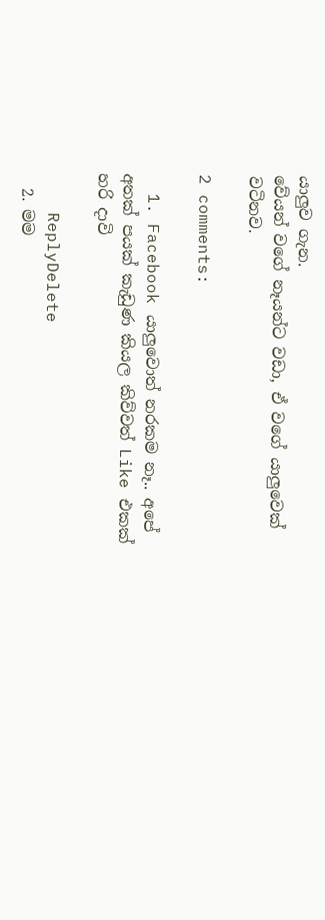යාලුව ගැන.
වේයන් වගේ නෑයන්ට වඩා, ඒ වගේ යාලුවෙක් වටිනව.

2 comments:

  1. Facebook යාලුවොත් නරකම නෑ.. අපේ අතක් පයක් කැඩුණ කියල කිව්වත් Like එකක් හරි දාවි

    ReplyDelete
  2. මම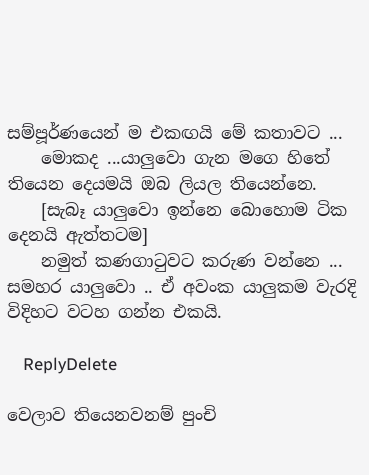සම්පූර්ණයෙන් ම එකඟයි මේ කතාවට ...
    මොකද ...යාලුවො ගැන මගෙ හිතේ තියෙන දෙයමයි ඔබ ලියල තියෙන්නෙ.
    [සැබෑ යාලුවො ඉන්නෙ බොහොම ටික දෙනයි ඇත්තටම]
    නමුත් කණගාටුවට කරුණ වන්නෙ ... සමහර යාලුවො .. ඒ අවංක යාලුකම වැරදි විදිහට වටහ ගන්න එකයි.

    ReplyDelete

වෙලාව තියෙනවනම් පුංචි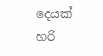දෙයක් හරි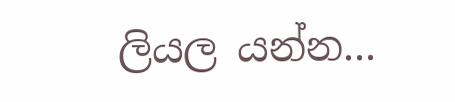ලියල යන්න...